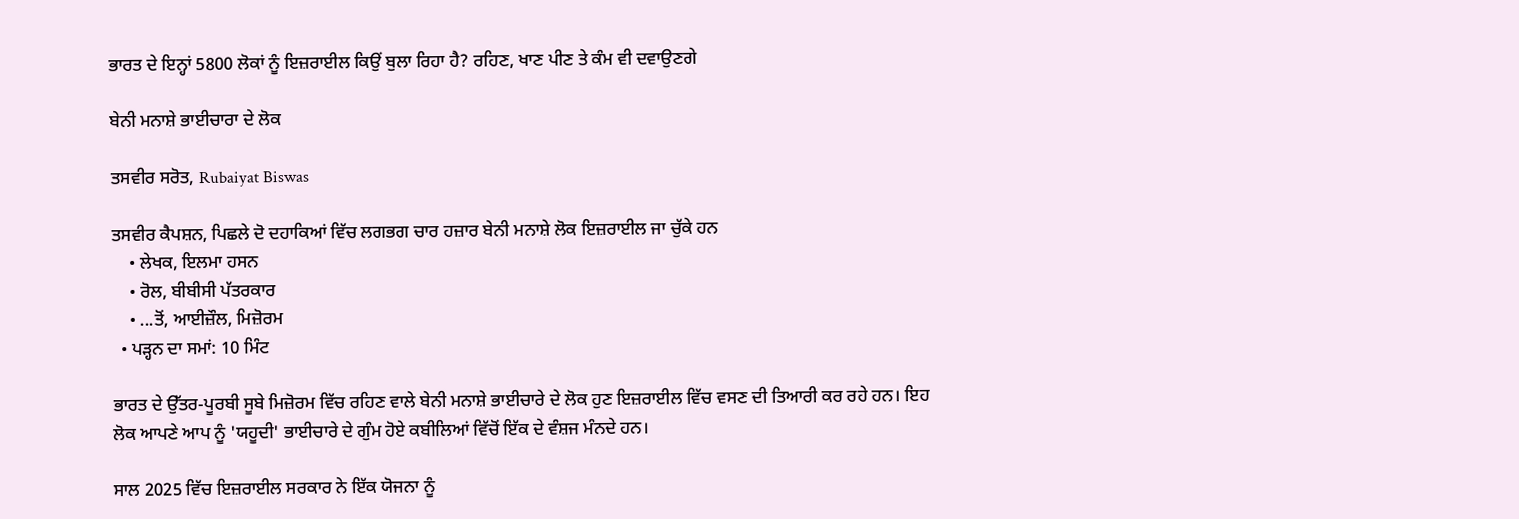ਭਾਰਤ ਦੇ ਇਨ੍ਹਾਂ 5800 ਲੋਕਾਂ ਨੂੰ ਇਜ਼ਰਾਈਲ ਕਿਉਂ ਬੁਲਾ ਰਿਹਾ ਹੈ? ਰਹਿਣ, ਖਾਣ ਪੀਣ ਤੇ ਕੰਮ ਵੀ ਦਵਾਉਣਗੇ

ਬੇਨੀ ਮਨਾਸ਼ੇ ਭਾਈਚਾਰਾ ਦੇ ਲੋਕ

ਤਸਵੀਰ ਸਰੋਤ, Rubaiyat Biswas

ਤਸਵੀਰ ਕੈਪਸ਼ਨ, ਪਿਛਲੇ ਦੋ ਦਹਾਕਿਆਂ ਵਿੱਚ ਲਗਭਗ ਚਾਰ ਹਜ਼ਾਰ ਬੇਨੀ ਮਨਾਸ਼ੇ ਲੋਕ ਇਜ਼ਰਾਈਲ ਜਾ ਚੁੱਕੇ ਹਨ
    • ਲੇਖਕ, ਇਲਮਾ ਹਸਨ
    • ਰੋਲ, ਬੀਬੀਸੀ ਪੱਤਰਕਾਰ
    • ...ਤੋਂ, ਆਈਜ਼ੌਲ, ਮ‍ਿਜ਼ੋਰਮ
  • ਪੜ੍ਹਨ ਦਾ ਸਮਾਂ: 10 ਮਿੰਟ

ਭਾਰਤ ਦੇ ਉੱਤਰ-ਪੂਰਬੀ ਸੂਬੇ ਮਿਜ਼ੋਰਮ ਵਿੱਚ ਰਹਿਣ ਵਾਲੇ ਬੇਨੀ ਮਨਾਸ਼ੇ ਭਾਈਚਾਰੇ ਦੇ ਲੋਕ ਹੁਣ ਇਜ਼ਰਾਈਲ ਵਿੱਚ ਵਸਣ ਦੀ ਤਿਆਰੀ ਕਰ ਰਹੇ ਹਨ। ਇਹ ਲੋਕ ਆਪਣੇ ਆਪ ਨੂੰ 'ਯਹੂਦੀ' ਭਾਈਚਾਰੇ ਦੇ ਗੁੰਮ ਹੋਏ ਕਬੀਲਿਆਂ ਵਿੱਚੋਂ ਇੱਕ ਦੇ ਵੰਸ਼ਜ ਮੰਨਦੇ ਹਨ।

ਸਾਲ 2025 ਵਿੱਚ ਇਜ਼ਰਾਈਲ ਸਰਕਾਰ ਨੇ ਇੱਕ ਯੋਜਨਾ ਨੂੰ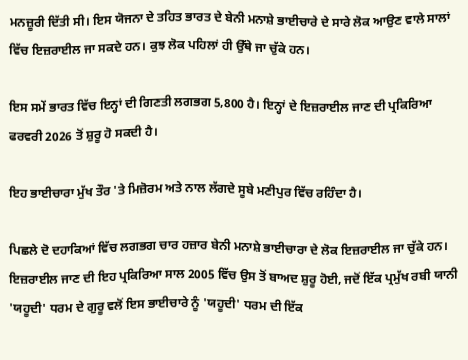ਮਨਜ਼ੂਰੀ ਦਿੱਤੀ ਸੀ। ਇਸ ਯੋਜਨਾ ਦੇ ਤਹਿਤ ਭਾਰਤ ਦੇ ਬੇਨੀ ਮਨਾਸ਼ੇ ਭਾਈਚਾਰੇ ਦੇ ਸਾਰੇ ਲੋਕ ਆਉਣ ਵਾਲੇ ਸਾਲਾਂ ਵਿੱਚ ਇਜ਼ਰਾਈਲ ਜਾ ਸਕਦੇ ਹਨ। ਕੁਝ ਲੋਕ ਪਹਿਲਾਂ ਹੀ ਉੱਥੇ ਜਾ ਚੁੱਕੇ ਹਨ।

ਇਸ ਸਮੇਂ ਭਾਰਤ ਵਿੱਚ ਇਨ੍ਹਾਂ ਦੀ ਗਿਣਤੀ ਲਗਭਗ 5,800 ਹੈ। ਇਨ੍ਹਾਂ ਦੇ ਇਜ਼ਰਾਈਲ ਜਾਣ ਦੀ ਪ੍ਰਕਿਰਿਆ ਫਰਵਰੀ 2026 ਤੋਂ ਸ਼ੁਰੂ ਹੋ ਸਕਦੀ ਹੈ।

ਇਹ ਭਾਈਚਾਰਾ ਮੁੱਖ ਤੌਰ 'ਤੇ ਮਿਜ਼ੋਰਮ ਅਤੇ ਨਾਲ ਲੱਗਦੇ ਸੂਬੇ ਮਣੀਪੁਰ ਵਿੱਚ ਰਹਿੰਦਾ ਹੈ।

ਪਿਛਲੇ ਦੋ ਦਹਾਕਿਆਂ ਵਿੱਚ ਲਗਭਗ ਚਾਰ ਹਜ਼ਾਰ ਬੇਨੀ ਮਨਾਸ਼ੇ ਭਾਈਚਾਰਾ ਦੇ ਲੋਕ ਇਜ਼ਰਾਈਲ ਜਾ ਚੁੱਕੇ ਹਨ। ਇਜ਼ਰਾਈਲ ਜਾਣ ਦੀ ਇਹ ਪ੍ਰਕਿਰਿਆ ਸਾਲ 2005 ਵਿੱਚ ਉਸ ਤੋਂ ਬਾਅਦ ਸ਼ੁਰੂ ਹੋਈ, ਜਦੋਂ ਇੱਕ ਪ੍ਰਮੁੱਖ ਰਬੀ ਯਾਨੀ 'ਯਹੂਦੀ' ਧਰਮ ਦੇ ਗੁਰੂ ਵਲੋਂ ਇਸ ਭਾਈਚਾਰੇ ਨੂੰ 'ਯਹੂਦੀ' ਧਰਮ ਦੀ ਇੱਕ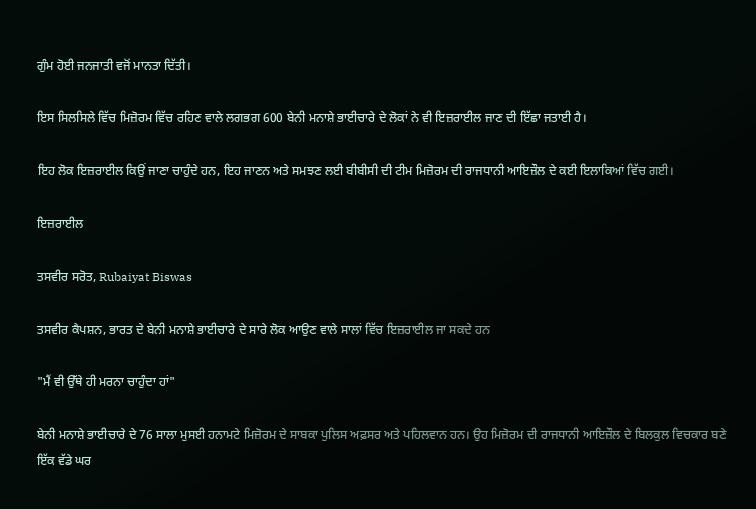ਗੁੰਮ ਹੋਈ ਜਨਜਾਤੀ ਵਜੋਂ ਮਾਨਤਾ ਦਿੱਤੀ।

ਇਸ ਸਿਲਸਿਲੇ ਵਿੱਚ ਮਿਜ਼ੋਰਮ ਵਿੱਚ ਰਹਿਣ ਵਾਲੇ ਲਗਭਗ 600 ਬੇਨੀ ਮਨਾਸ਼ੇ ਭਾਈਚਾਰੇ ਦੇ ਲੋਕਾਂ ਨੇ ਵੀ ਇਜ਼ਰਾਈਲ ਜਾਣ ਦੀ ਇੱਛਾ ਜਤਾਈ ਹੈ।

ਇਹ ਲੋਕ ਇਜ਼ਰਾਈਲ ਕਿਉਂ ਜਾਣਾ ਚਾਹੁੰਦੇ ਹਨ, ਇਹ ਜਾਣਨ ਅਤੇ ਸਮਝਣ ਲਈ ਬੀਬੀਸੀ ਦੀ ਟੀਮ ਮਿਜ਼ੋਰਮ ਦੀ ਰਾਜਧਾਨੀ ਆਇਜ਼ੌਲ ਦੇ ਕਈ ਇਲਾਕਿਆਂ ਵਿੱਚ ਗਈ।

ਇਜ਼ਰਾਈਲ

ਤਸਵੀਰ ਸਰੋਤ, Rubaiyat Biswas

ਤਸਵੀਰ ਕੈਪਸ਼ਨ, ਭਾਰਤ ਦੇ ਬੇਨੀ ਮਨਾਸ਼ੇ ਭਾਈਚਾਰੇ ਦੇ ਸਾਰੇ ਲੋਕ ਆਉਣ ਵਾਲੇ ਸਾਲਾਂ ਵਿੱਚ ਇਜ਼ਰਾਈਲ ਜਾ ਸਕਦੇ ਹਨ

"ਮੈਂ ਵੀ ਉੱਥੇ ਹੀ ਮਰਨਾ ਚਾਹੁੰਦਾ ਹਾਂ"

ਬੇਨੀ ਮਨਾਸ਼ੇ ਭਾਈਚਾਰੇ ਦੇ 76 ਸਾਲਾ ਮੁਸਈ ਹਨਾਮਟੇ ਮਿਜ਼ੋਰਮ ਦੇ ਸਾਬਕਾ ਪੁਲਿਸ ਅਫ਼ਸਰ ਅਤੇ ਪਹਿਲਵਾਨ ਹਨ। ਉਹ ਮਿਜ਼ੋਰਮ ਦੀ ਰਾਜਧਾਨੀ ਆਇਜ਼ੌਲ ਦੇ ਬਿਲਕੁਲ ਵਿਚਕਾਰ ਬਣੇ ਇੱਕ ਵੱਡੇ ਘਰ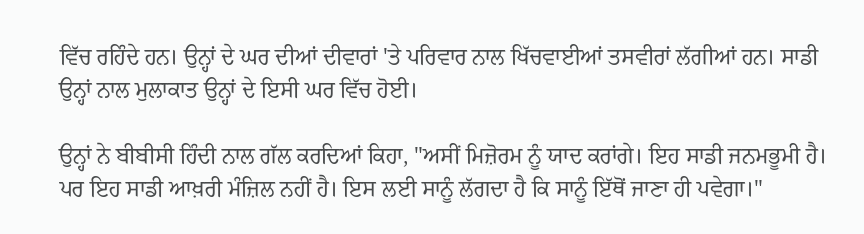ਵਿੱਚ ਰਹਿੰਦੇ ਹਨ। ਉਨ੍ਹਾਂ ਦੇ ਘਰ ਦੀਆਂ ਦੀਵਾਰਾਂ 'ਤੇ ਪਰਿਵਾਰ ਨਾਲ ਖਿੱਚਵਾਈਆਂ ਤਸਵੀਰਾਂ ਲੱਗੀਆਂ ਹਨ। ਸਾਡੀ ਉਨ੍ਹਾਂ ਨਾਲ ਮੁਲਾਕਾਤ ਉਨ੍ਹਾਂ ਦੇ ਇਸੀ ਘਰ ਵਿੱਚ ਹੋਈ।

ਉਨ੍ਹਾਂ ਨੇ ਬੀਬੀਸੀ ਹਿੰਦੀ ਨਾਲ ਗੱਲ ਕਰਦਿਆਂ ਕਿਹਾ, "ਅਸੀਂ ਮਿਜ਼ੋਰਮ ਨੂੰ ਯਾਦ ਕਰਾਂਗੇ। ਇਹ ਸਾਡੀ ਜਨਮਭੂਮੀ ਹੈ। ਪਰ ਇਹ ਸਾਡੀ ਆਖ਼ਰੀ ਮੰਜ਼ਿਲ ਨਹੀਂ ਹੈ। ਇਸ ਲਈ ਸਾਨੂੰ ਲੱਗਦਾ ਹੈ ਕਿ ਸਾਨੂੰ ਇੱਥੋਂ ਜਾਣਾ ਹੀ ਪਵੇਗਾ।"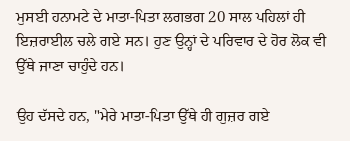ਮੁਸਈ ਹਨਾਮਟੇ ਦੇ ਮਾਤਾ-ਪਿਤਾ ਲਗਭਗ 20 ਸਾਲ ਪਹਿਲਾਂ ਹੀ ਇਜ਼ਰਾਈਲ ਚਲੇ ਗਏ ਸਨ। ਹੁਣ ਉਨ੍ਹਾਂ ਦੇ ਪਰਿਵਾਰ ਦੇ ਹੋਰ ਲੋਕ ਵੀ ਉੱਥੇ ਜਾਣਾ ਚਾਹੁੰਦੇ ਹਨ।

ਉਹ ਦੱਸਦੇ ਹਨ, "ਮੇਰੇ ਮਾਤਾ-ਪਿਤਾ ਉੱਥੇ ਹੀ ਗੁਜ਼ਰ ਗਏ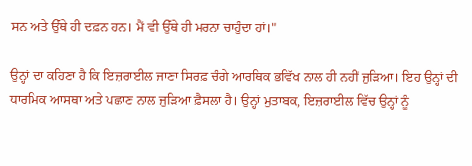ਸਨ ਅਤੇ ਉੱਥੇ ਹੀ ਦਫ਼ਨ ਹਨ। ਮੈਂ ਵੀ ਉੱਥੇ ਹੀ ਮਰਨਾ ਚਾਹੁੰਦਾ ਹਾਂ।"

ਉਨ੍ਹਾਂ ਦਾ ਕਹਿਣਾ ਹੈ ਕਿ ਇਜ਼ਰਾਈਲ ਜਾਣਾ ਸਿਰਫ਼ ਚੰਗੇ ਆਰਥਿਕ ਭਵਿੱਖ ਨਾਲ ਹੀ ਨਹੀਂ ਜੁੜਿਆ। ਇਹ ਉਨ੍ਹਾਂ ਦੀ ਧਾਰਮਿਕ ਆਸਥਾ ਅਤੇ ਪਛਾਣ ਨਾਲ ਜੁੜਿਆ ਫ਼ੈਸਲਾ ਹੈ। ਉਨ੍ਹਾਂ ਮੁਤਾਬਕ, ਇਜ਼ਰਾਈਲ ਵਿੱਚ ਉਨ੍ਹਾਂ ਨੂੰ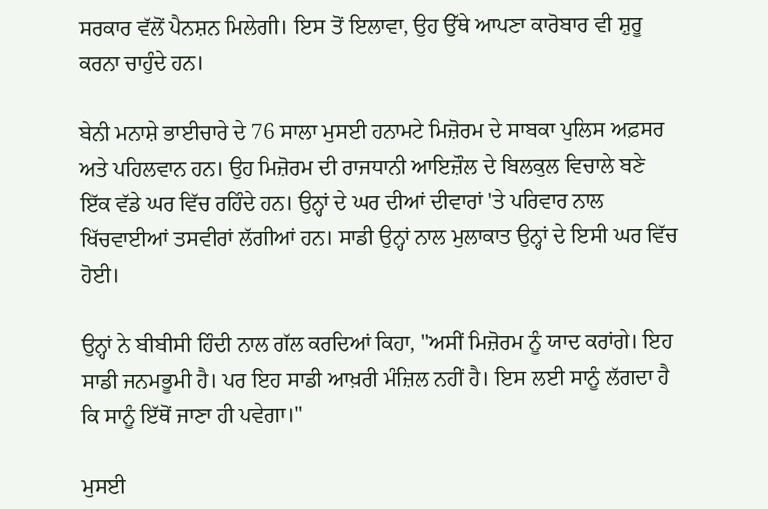ਸਰਕਾਰ ਵੱਲੋਂ ਪੈਨਸ਼ਨ ਮਿਲੇਗੀ। ਇਸ ਤੋਂ ਇਲਾਵਾ, ਉਹ ਉੱਥੇ ਆਪਣਾ ਕਾਰੋਬਾਰ ਵੀ ਸ਼ੁਰੂ ਕਰਨਾ ਚਾਹੁੰਦੇ ਹਨ।

ਬੇਨੀ ਮਨਾਸ਼ੇ ਭਾਈਚਾਰੇ ਦੇ 76 ਸਾਲਾ ਮੁਸਈ ਹਨਾਮਟੇ ਮਿਜ਼ੋਰਮ ਦੇ ਸਾਬਕਾ ਪੁਲਿਸ ਅਫ਼ਸਰ ਅਤੇ ਪਹਿਲਵਾਨ ਹਨ। ਉਹ ਮਿਜ਼ੋਰਮ ਦੀ ਰਾਜਧਾਨੀ ਆਇਜ਼ੌਲ ਦੇ ਬਿਲਕੁਲ ਵਿਚਾਲੇ ਬਣੇ ਇੱਕ ਵੱਡੇ ਘਰ ਵਿੱਚ ਰਹਿੰਦੇ ਹਨ। ਉਨ੍ਹਾਂ ਦੇ ਘਰ ਦੀਆਂ ਦੀਵਾਰਾਂ 'ਤੇ ਪਰਿਵਾਰ ਨਾਲ ਖਿੱਚਵਾਈਆਂ ਤਸਵੀਰਾਂ ਲੱਗੀਆਂ ਹਨ। ਸਾਡੀ ਉਨ੍ਹਾਂ ਨਾਲ ਮੁਲਾਕਾਤ ਉਨ੍ਹਾਂ ਦੇ ਇਸੀ ਘਰ ਵਿੱਚ ਹੋਈ।

ਉਨ੍ਹਾਂ ਨੇ ਬੀਬੀਸੀ ਹਿੰਦੀ ਨਾਲ ਗੱਲ ਕਰਦਿਆਂ ਕਿਹਾ, "ਅਸੀਂ ਮਿਜ਼ੋਰਮ ਨੂੰ ਯਾਦ ਕਰਾਂਗੇ। ਇਹ ਸਾਡੀ ਜਨਮਭੂਮੀ ਹੈ। ਪਰ ਇਹ ਸਾਡੀ ਆਖ਼ਰੀ ਮੰਜ਼ਿਲ ਨਹੀਂ ਹੈ। ਇਸ ਲਈ ਸਾਨੂੰ ਲੱਗਦਾ ਹੈ ਕਿ ਸਾਨੂੰ ਇੱਥੋਂ ਜਾਣਾ ਹੀ ਪਵੇਗਾ।"

ਮੁਸਈ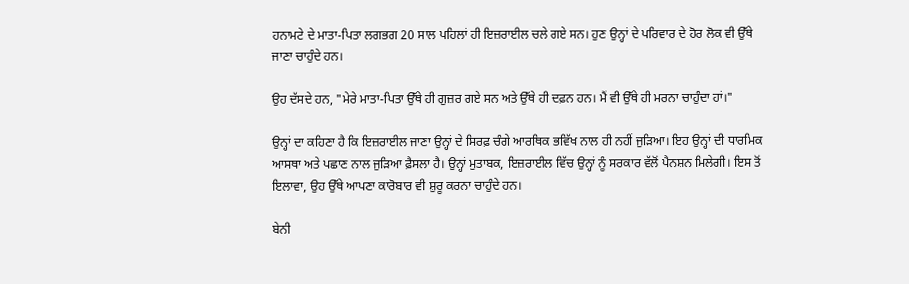ਹਨਾਮਟੇ ਦੇ ਮਾਤਾ-ਪਿਤਾ ਲਗਭਗ 20 ਸਾਲ ਪਹਿਲਾਂ ਹੀ ਇਜ਼ਰਾਈਲ ਚਲੇ ਗਏ ਸਨ। ਹੁਣ ਉਨ੍ਹਾਂ ਦੇ ਪਰਿਵਾਰ ਦੇ ਹੋਰ ਲੋਕ ਵੀ ਉੱਥੇ ਜਾਣਾ ਚਾਹੁੰਦੇ ਹਨ।

ਉਹ ਦੱਸਦੇ ਹਨ, "ਮੇਰੇ ਮਾਤਾ-ਪਿਤਾ ਉੱਥੇ ਹੀ ਗੁਜ਼ਰ ਗਏ ਸਨ ਅਤੇ ਉੱਥੇ ਹੀ ਦਫ਼ਨ ਹਨ। ਮੈਂ ਵੀ ਉੱਥੇ ਹੀ ਮਰਨਾ ਚਾਹੁੰਦਾ ਹਾਂ।"

ਉਨ੍ਹਾਂ ਦਾ ਕਹਿਣਾ ਹੈ ਕਿ ਇਜ਼ਰਾਈਲ ਜਾਣਾ ਉਨ੍ਹਾਂ ਦੇ ਸਿਰਫ਼ ਚੰਗੇ ਆਰਥਿਕ ਭਵਿੱਖ ਨਾਲ ਹੀ ਨਹੀਂ ਜੁੜਿਆ। ਇਹ ਉਨ੍ਹਾਂ ਦੀ ਧਾਰਮਿਕ ਆਸਥਾ ਅਤੇ ਪਛਾਣ ਨਾਲ ਜੁੜਿਆ ਫ਼ੈਸਲਾ ਹੈ। ਉਨ੍ਹਾਂ ਮੁਤਾਬਕ, ਇਜ਼ਰਾਈਲ ਵਿੱਚ ਉਨ੍ਹਾਂ ਨੂੰ ਸਰਕਾਰ ਵੱਲੋਂ ਪੈਨਸ਼ਨ ਮਿਲੇਗੀ। ਇਸ ਤੋਂ ਇਲਾਵਾ, ਉਹ ਉੱਥੇ ਆਪਣਾ ਕਾਰੋਬਾਰ ਵੀ ਸ਼ੁਰੂ ਕਰਨਾ ਚਾਹੁੰਦੇ ਹਨ।

ਬੇਨੀ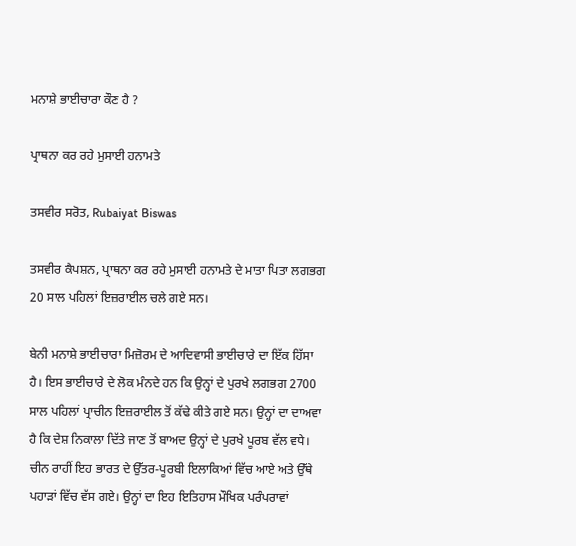ਮਨਾਸ਼ੇ ਭਾਈਚਾਰਾ ਕੌਣ ਹੈ ?

ਪ੍ਰਾਥਨਾ ਕਰ ਰਹੇ ਮੁਸਾਈ ਹਨਾਮਤੇ

ਤਸਵੀਰ ਸਰੋਤ, Rubaiyat Biswas

ਤਸਵੀਰ ਕੈਪਸ਼ਨ, ਪ੍ਰਾਥਨਾ ਕਰ ਰਹੇ ਮੁਸਾਈ ਹਨਾਮਤੇ ਦੇ ਮਾਤਾ ਪਿਤਾ ਲਗਭਗ 20 ਸਾਲ ਪਹਿਲਾਂ ਇਜ਼ਰਾਈਲ ਚਲੇ ਗਏ ਸਨ।

ਬੇਨੀ ਮਨਾਸ਼ੇ ਭਾਈਚਾਰਾ ਮਿਜ਼ੋਰਮ ਦੇ ਆਦਿਵਾਸੀ ਭਾਈਚਾਰੇ ਦਾ ਇੱਕ ਹਿੱਸਾ ਹੈ। ਇਸ ਭਾਈਚਾਰੇ ਦੇ ਲੋਕ ਮੰਨਦੇ ਹਨ ਕਿ ਉਨ੍ਹਾਂ ਦੇ ਪੁਰਖੇ ਲਗਭਗ 2700 ਸਾਲ ਪਹਿਲਾਂ ਪ੍ਰਾਚੀਨ ਇਜ਼ਰਾਈਲ ਤੋਂ ਕੱਢੇ ਕੀਤੇ ਗਏ ਸਨ। ਉਨ੍ਹਾਂ ਦਾ ਦਾਅਵਾ ਹੈ ਕਿ ਦੇਸ਼ ਨਿਕਾਲਾ ਦਿੱਤੇ ਜਾਣ ਤੋਂ ਬਾਅਦ ਉਨ੍ਹਾਂ ਦੇ ਪੁਰਖੇ ਪੂਰਬ ਵੱਲ ਵਧੇ। ਚੀਨ ਰਾਹੀਂ ਇਹ ਭਾਰਤ ਦੇ ਉੱਤਰ-ਪੂਰਬੀ ਇਲਾਕਿਆਂ ਵਿੱਚ ਆਏ ਅਤੇ ਉੱਥੇ ਪਹਾੜਾਂ ਵਿੱਚ ਵੱਸ ਗਏ। ਉਨ੍ਹਾਂ ਦਾ ਇਹ ਇਤਿਹਾਸ ਮੌਖਿਕ ਪਰੰਪਰਾਵਾਂ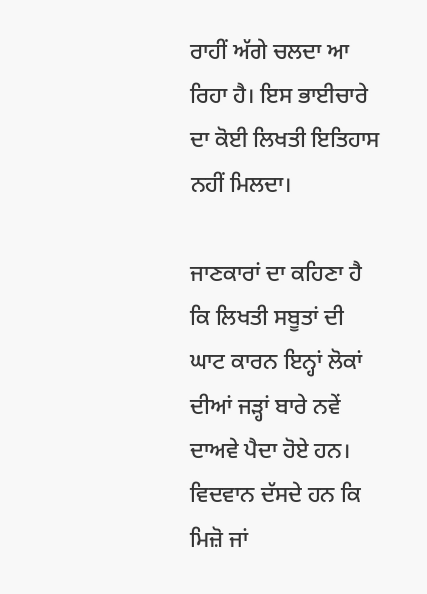ਰਾਹੀਂ ਅੱਗੇ ਚਲਦਾ ਆ ਰਿਹਾ ਹੈ। ਇਸ ਭਾਈਚਾਰੇ ਦਾ ਕੋਈ ਲਿਖਤੀ ਇਤਿਹਾਸ ਨਹੀਂ ਮਿਲਦਾ।

ਜਾਣਕਾਰਾਂ ਦਾ ਕਹਿਣਾ ਹੈ ਕਿ ਲਿਖਤੀ ਸਬੂਤਾਂ ਦੀ ਘਾਟ ਕਾਰਨ ਇਨ੍ਹਾਂ ਲੋਕਾਂ ਦੀਆਂ ਜੜ੍ਹਾਂ ਬਾਰੇ ਨਵੇਂ ਦਾਅਵੇ ਪੈਦਾ ਹੋਏ ਹਨ। ਵਿਦਵਾਨ ਦੱਸਦੇ ਹਨ ਕਿ ਮਿਜ਼ੋ ਜਾਂ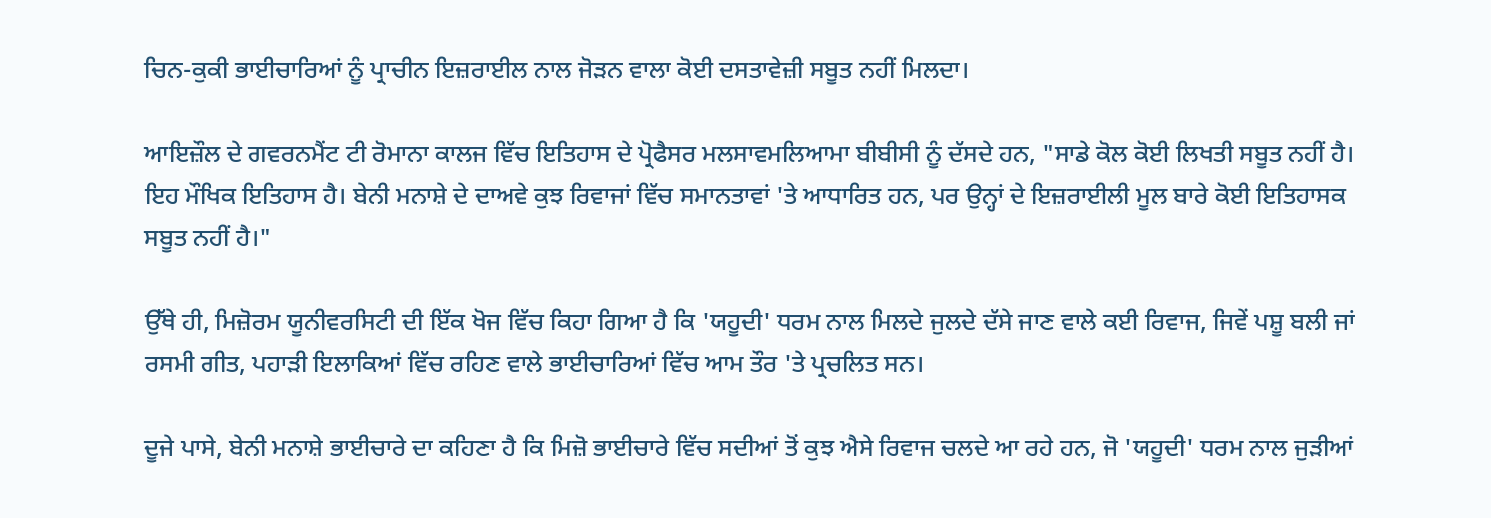ਚਿਨ-ਕੁਕੀ ਭਾਈਚਾਰਿਆਂ ਨੂੰ ਪ੍ਰਾਚੀਨ ਇਜ਼ਰਾਈਲ ਨਾਲ ਜੋੜਨ ਵਾਲਾ ਕੋਈ ਦਸਤਾਵੇਜ਼ੀ ਸਬੂਤ ਨਹੀਂ ਮਿਲਦਾ।

ਆਇਜ਼ੌਲ ਦੇ ਗਵਰਨਮੈਂਟ ਟੀ ਰੋਮਾਨਾ ਕਾਲਜ ਵਿੱਚ ਇਤਿਹਾਸ ਦੇ ਪ੍ਰੋਫੈਸਰ ਮਲਸਾਵਮਲਿਆਮਾ ਬੀਬੀਸੀ ਨੂੰ ਦੱਸਦੇ ਹਨ, "ਸਾਡੇ ਕੋਲ ਕੋਈ ਲਿਖਤੀ ਸਬੂਤ ਨਹੀਂ ਹੈ। ਇਹ ਮੌਖਿਕ ਇਤਿਹਾਸ ਹੈ। ਬੇਨੀ ਮਨਾਸ਼ੇ ਦੇ ਦਾਅਵੇ ਕੁਝ ਰਿਵਾਜਾਂ ਵਿੱਚ ਸਮਾਨਤਾਵਾਂ 'ਤੇ ਆਧਾਰਿਤ ਹਨ, ਪਰ ਉਨ੍ਹਾਂ ਦੇ ਇਜ਼ਰਾਈਲੀ ਮੂਲ ਬਾਰੇ ਕੋਈ ਇਤਿਹਾਸਕ ਸਬੂਤ ਨਹੀਂ ਹੈ।"

ਉੱਥੇ ਹੀ, ਮਿਜ਼ੋਰਮ ਯੂਨੀਵਰਸਿਟੀ ਦੀ ਇੱਕ ਖੋਜ ਵਿੱਚ ਕਿਹਾ ਗਿਆ ਹੈ ਕਿ 'ਯਹੂਦੀ' ਧਰਮ ਨਾਲ ਮਿਲਦੇ ਜੁਲਦੇ ਦੱਸੇ ਜਾਣ ਵਾਲੇ ਕਈ ਰਿਵਾਜ, ਜਿਵੇਂ ਪਸ਼ੂ ਬਲੀ ਜਾਂ ਰਸਮੀ ਗੀਤ, ਪਹਾੜੀ ਇਲਾਕਿਆਂ ਵਿੱਚ ਰਹਿਣ ਵਾਲੇ ਭਾਈਚਾਰਿਆਂ ਵਿੱਚ ਆਮ ਤੌਰ 'ਤੇ ਪ੍ਰਚਲਿਤ ਸਨ।

ਦੂਜੇ ਪਾਸੇ, ਬੇਨੀ ਮਨਾਸ਼ੇ ਭਾਈਚਾਰੇ ਦਾ ਕਹਿਣਾ ਹੈ ਕਿ ਮਿਜ਼ੋ ਭਾਈਚਾਰੇ ਵਿੱਚ ਸਦੀਆਂ ਤੋਂ ਕੁਝ ਐਸੇ ਰਿਵਾਜ ਚਲਦੇ ਆ ਰਹੇ ਹਨ, ਜੋ 'ਯਹੂਦੀ' ਧਰਮ ਨਾਲ ਜੁੜੀਆਂ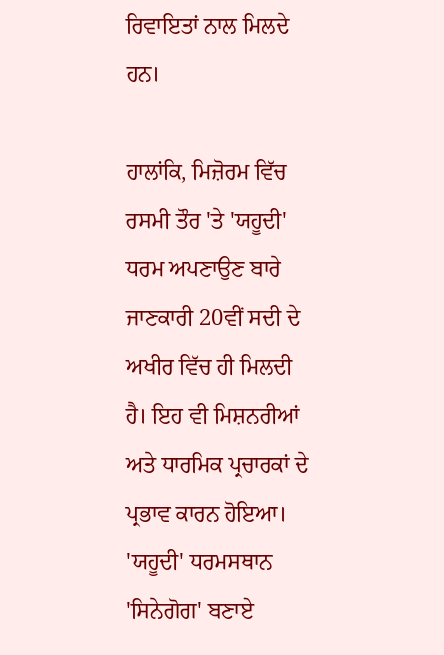ਰਿਵਾਇਤਾਂ ਨਾਲ ਮਿਲਦੇ ਹਨ।

ਹਾਲਾਂਕਿ, ਮਿਜ਼ੋਰਮ ਵਿੱਚ ਰਸਮੀ ਤੌਰ 'ਤੇ 'ਯਹੂਦੀ' ਧਰਮ ਅਪਣਾਉਣ ਬਾਰੇ ਜਾਣਕਾਰੀ 20ਵੀਂ ਸਦੀ ਦੇ ਅਖੀਰ ਵਿੱਚ ਹੀ ਮਿਲਦੀ ਹੈ। ਇਹ ਵੀ ਮਿਸ਼ਨਰੀਆਂ ਅਤੇ ਧਾਰਮਿਕ ਪ੍ਰਚਾਰਕਾਂ ਦੇ ਪ੍ਰਭਾਵ ਕਾਰਨ ਹੋਇਆ। 'ਯਹੂਦੀ' ਧਰਮਸਥਾਨ 'ਸਿਨੇਗੋਗ' ਬਣਾਏ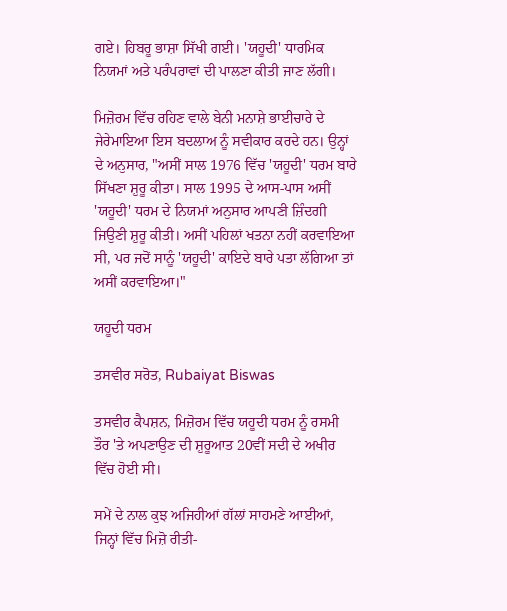ਗਏ। ਹਿਬਰੂ ਭਾਸ਼ਾ ਸਿੱਖੀ ਗਈ। 'ਯਹੂਦੀ' ਧਾਰਮਿਕ ਨਿਯਮਾਂ ਅਤੇ ਪਰੰਪਰਾਵਾਂ ਦੀ ਪਾਲਣਾ ਕੀਤੀ ਜਾਣ ਲੱਗੀ।

ਮਿਜ਼ੋਰਮ ਵਿੱਚ ਰਹਿਣ ਵਾਲੇ ਬੇਨੀ ਮਨਾਸ਼ੇ ਭਾਈਚਾਰੇ ਦੇ ਜੇਰੇਮਾਇਆ ਇਸ ਬਦਲਾਅ ਨੂੰ ਸਵੀਕਾਰ ਕਰਦੇ ਹਨ। ਉਨ੍ਹਾਂ ਦੇ ਅਨੁਸਾਰ, "ਅਸੀਂ ਸਾਲ 1976 ਵਿੱਚ 'ਯਹੂਦੀ' ਧਰਮ ਬਾਰੇ ਸਿੱਖਣਾ ਸ਼ੁਰੂ ਕੀਤਾ। ਸਾਲ 1995 ਦੇ ਆਸ-ਪਾਸ ਅਸੀਂ 'ਯਹੂਦੀ' ਧਰਮ ਦੇ ਨਿਯਮਾਂ ਅਨੁਸਾਰ ਆਪਣੀ ਜ਼ਿੰਦਗੀ ਜਿਉਣੀ ਸ਼ੁਰੂ ਕੀਤੀ। ਅਸੀਂ ਪਹਿਲਾਂ ਖਤਨਾ ਨਹੀਂ ਕਰਵਾਇਆ ਸੀ, ਪਰ ਜਦੋਂ ਸਾਨੂੰ 'ਯਹੂਦੀ' ਕਾਇਦੇ ਬਾਰੇ ਪਤਾ ਲੱਗਿਆ ਤਾਂ ਅਸੀਂ ਕਰਵਾਇਆ।"

ਯਹੂਦੀ ਧਰਮ

ਤਸਵੀਰ ਸਰੋਤ, Rubaiyat Biswas

ਤਸਵੀਰ ਕੈਪਸ਼ਨ, ਮਿਜ਼ੋਰਮ ਵਿੱਚ ਯਹੂਦੀ ਧਰਮ ਨੂੰ ਰਸਮੀ ਤੌਰ 'ਤੇ ਅਪਣਾਉਣ ਦੀ ਸ਼ੁਰੂਆਤ 20ਵੀਂ ਸਦੀ ਦੇ ਅਖੀਰ ਵਿੱਚ ਹੋਈ ਸੀ।

ਸਮੇਂ ਦੇ ਨਾਲ ਕੁਝ ਅਜਿਹੀਆਂ ਗੱਲਾਂ ਸਾਹਮਣੇ ਆਈਆਂ, ਜਿਨ੍ਹਾਂ ਵਿੱਚ ਮਿਜ਼ੋ ਰੀਤੀ-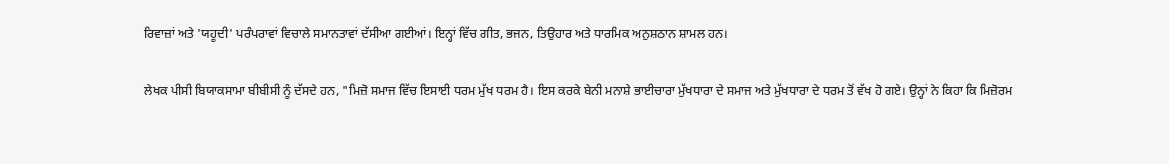ਰਿਵਾਜ਼ਾਂ ਅਤੇ 'ਯਹੂਦੀ' ਪਰੰਪਰਾਵਾਂ ਵਿਚਾਲੇ ਸਮਾਨਤਾਵਾਂ ਦੱਸੀਆ ਗਈਆਂ। ਇਨ੍ਹਾਂ ਵਿੱਚ ਗੀਤ, ਭਜਨ, ਤਿਉਹਾਰ ਅਤੇ ਧਾਰਮਿਕ ਅਨੁਸ਼ਠਾਨ ਸ਼ਾਮਲ ਹਨ।

ਲੇਖਕ ਪੀਸੀ ਬਿਯਾਕਸਾਮਾ ਬੀਬੀਸੀ ਨੂੰ ਦੱਸਦੇ ਹਨ, "ਮਿਜ਼ੋ ਸਮਾਜ ਵਿੱਚ ਇਸਾਈ ਧਰਮ ਮੁੱਖ ਧਰਮ ਹੈ। ਇਸ ਕਰਕੇ ਬੇਨੀ ਮਨਾਸ਼ੇ ਭਾਈਚਾਰਾ ਮੁੱਖਧਾਰਾ ਦੇ ਸਮਾਜ ਅਤੇ ਮੁੱਖਧਾਰਾ ਦੇ ਧਰਮ ਤੋਂ ਵੱਖ ਹੋ ਗਏ। ਉਨ੍ਹਾਂ ਨੇ ਕਿਹਾ ਕਿ ਮਿਜ਼ੋਰਮ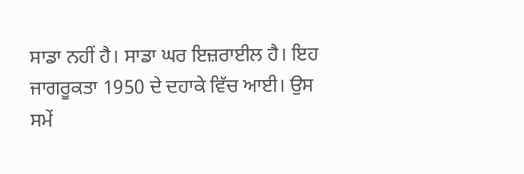ਸਾਡਾ ਨਹੀਂ ਹੈ। ਸਾਡਾ ਘਰ ਇਜ਼ਰਾਈਲ ਹੈ। ਇਹ ਜਾਗਰੂਕਤਾ 1950 ਦੇ ਦਹਾਕੇ ਵਿੱਚ ਆਈ। ਉਸ ਸਮੇਂ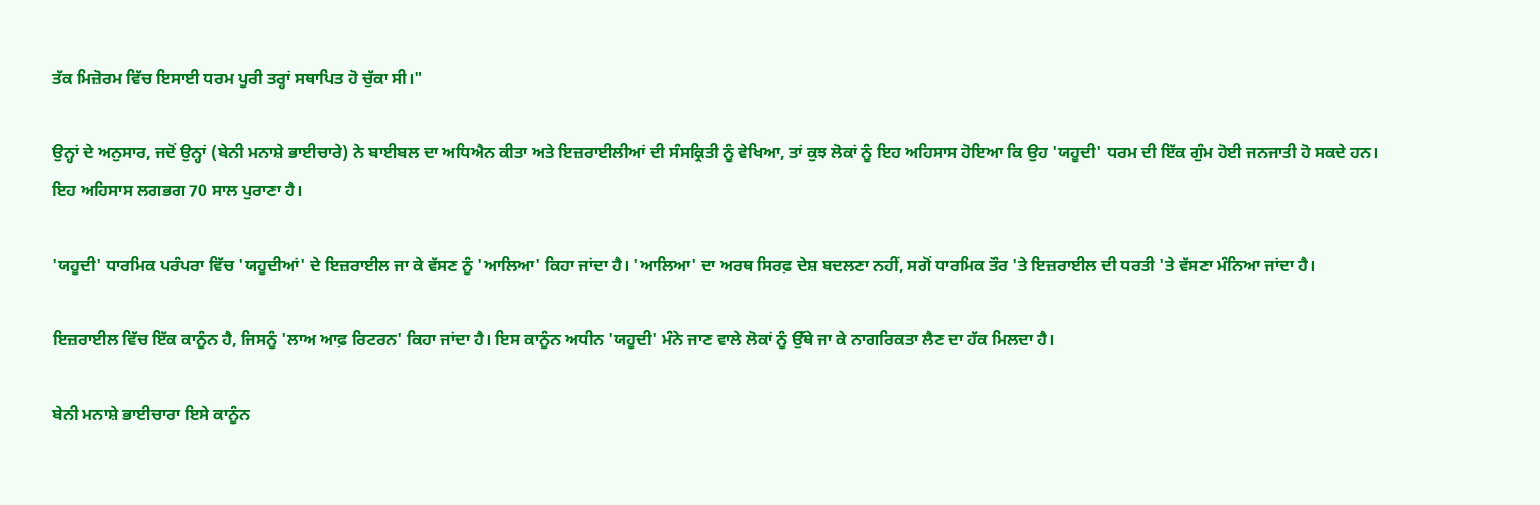ਤੱਕ ਮਿਜ਼ੋਰਮ ਵਿੱਚ ਇਸਾਈ ਧਰਮ ਪੂਰੀ ਤਰ੍ਹਾਂ ਸਥਾਪਿਤ ਹੋ ਚੁੱਕਾ ਸੀ।"

ਉਨ੍ਹਾਂ ਦੇ ਅਨੁਸਾਰ, ਜਦੋਂ ਉਨ੍ਹਾਂ (ਬੇਨੀ ਮਨਾਸ਼ੇ ਭਾਈਚਾਰੇ) ਨੇ ਬਾਈਬਲ ਦਾ ਅਧਿਐਨ ਕੀਤਾ ਅਤੇ ਇਜ਼ਰਾਈਲੀਆਂ ਦੀ ਸੰਸਕ੍ਰਿਤੀ ਨੂੰ ਵੇਖਿਆ, ਤਾਂ ਕੁਝ ਲੋਕਾਂ ਨੂੰ ਇਹ ਅਹਿਸਾਸ ਹੋਇਆ ਕਿ ਉਹ 'ਯਹੂਦੀ' ਧਰਮ ਦੀ ਇੱਕ ਗੁੰਮ ਹੋਈ ਜਨਜਾਤੀ ਹੋ ਸਕਦੇ ਹਨ। ਇਹ ਅਹਿਸਾਸ ਲਗਭਗ 70 ਸਾਲ ਪੁਰਾਣਾ ਹੈ।

'ਯਹੂਦੀ' ਧਾਰਮਿਕ ਪਰੰਪਰਾ ਵਿੱਚ 'ਯਹੂਦੀਆਂ' ਦੇ ਇਜ਼ਰਾਈਲ ਜਾ ਕੇ ਵੱਸਣ ਨੂੰ 'ਆਲਿਆ' ਕਿਹਾ ਜਾਂਦਾ ਹੈ। 'ਆਲਿਆ' ਦਾ ਅਰਥ ਸਿਰਫ਼ ਦੇਸ਼ ਬਦਲਣਾ ਨਹੀਂ, ਸਗੋਂ ਧਾਰਮਿਕ ਤੌਰ 'ਤੇ ਇਜ਼ਰਾਈਲ ਦੀ ਧਰਤੀ 'ਤੇ ਵੱਸਣਾ ਮੰਨਿਆ ਜਾਂਦਾ ਹੈ।

ਇਜ਼ਰਾਈਲ ਵਿੱਚ ਇੱਕ ਕਾਨੂੰਨ ਹੈ, ਜਿਸਨੂੰ 'ਲਾਅ ਆਫ਼ ਰਿਟਰਨ' ਕਿਹਾ ਜਾਂਦਾ ਹੈ। ਇਸ ਕਾਨੂੰਨ ਅਧੀਨ 'ਯਹੂਦੀ' ਮੰਨੇ ਜਾਣ ਵਾਲੇ ਲੋਕਾਂ ਨੂੰ ਉੱਥੇ ਜਾ ਕੇ ਨਾਗਰਿਕਤਾ ਲੈਣ ਦਾ ਹੱਕ ਮਿਲਦਾ ਹੈ।

ਬੇਨੀ ਮਨਾਸ਼ੇ ਭਾਈਚਾਰਾ ਇਸੇ ਕਾਨੂੰਨ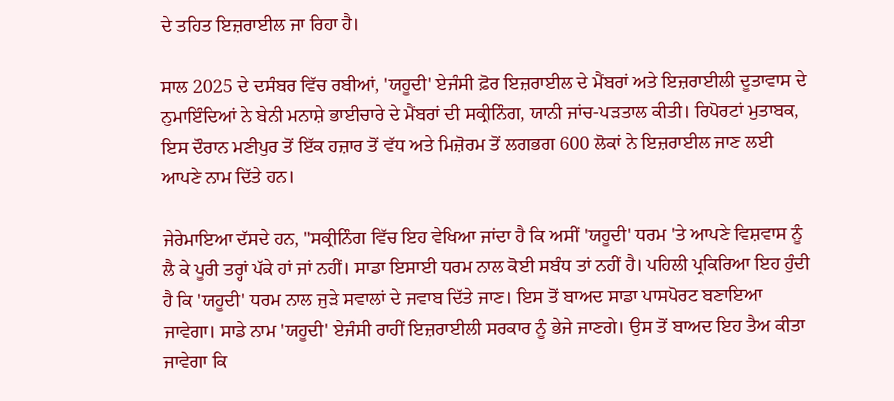ਦੇ ਤਹਿਤ ਇਜ਼ਰਾਈਲ ਜਾ ਰਿਹਾ ਹੈ।

ਸਾਲ 2025 ਦੇ ਦਸੰਬਰ ਵਿੱਚ ਰਬੀਆਂ, 'ਯਹੂਦੀ' ਏਜੰਸੀ ਫ਼ੋਰ ਇਜ਼ਰਾਈਲ ਦੇ ਮੈਂਬਰਾਂ ਅਤੇ ਇਜ਼ਰਾਈਲੀ ਦੂਤਾਵਾਸ ਦੇ ਨੁਮਾਇੰਦਿਆਂ ਨੇ ਬੇਨੀ ਮਨਾਸ਼ੇ ਭਾਈਚਾਰੇ ਦੇ ਮੈਂਬਰਾਂ ਦੀ ਸਕ੍ਰੀਨਿੰਗ, ਯਾਨੀ ਜਾਂਚ-ਪੜਤਾਲ ਕੀਤੀ। ਰਿਪੋਰਟਾਂ ਮੁਤਾਬਕ, ਇਸ ਦੌਰਾਨ ਮਣੀਪੁਰ ਤੋਂ ਇੱਕ ਹਜ਼ਾਰ ਤੋਂ ਵੱਧ ਅਤੇ ਮਿਜ਼ੋਰਮ ਤੋਂ ਲਗਭਗ 600 ਲੋਕਾਂ ਨੇ ਇਜ਼ਰਾਈਲ ਜਾਣ ਲਈ ਆਪਣੇ ਨਾਮ ਦਿੱਤੇ ਹਨ।

ਜੇਰੇਮਾਇਆ ਦੱਸਦੇ ਹਨ, "ਸਕ੍ਰੀਨਿੰਗ ਵਿੱਚ ਇਹ ਵੇਖਿਆ ਜਾਂਦਾ ਹੈ ਕਿ ਅਸੀਂ 'ਯਹੂਦੀ' ਧਰਮ 'ਤੇ ਆਪਣੇ ਵਿਸ਼ਵਾਸ ਨੂੰ ਲੈ ਕੇ ਪੂਰੀ ਤਰ੍ਹਾਂ ਪੱਕੇ ਹਾਂ ਜਾਂ ਨਹੀਂ। ਸਾਡਾ ਇਸਾਈ ਧਰਮ ਨਾਲ ਕੋਈ ਸਬੰਧ ਤਾਂ ਨਹੀਂ ਹੈ। ਪਹਿਲੀ ਪ੍ਰਕਿਰਿਆ ਇਹ ਹੁੰਦੀ ਹੈ ਕਿ 'ਯਹੂਦੀ' ਧਰਮ ਨਾਲ ਜੁੜੇ ਸਵਾਲਾਂ ਦੇ ਜਵਾਬ ਦਿੱਤੇ ਜਾਣ। ਇਸ ਤੋਂ ਬਾਅਦ ਸਾਡਾ ਪਾਸਪੋਰਟ ਬਣਾਇਆ ਜਾਵੇਗਾ। ਸਾਡੇ ਨਾਮ 'ਯਹੂਦੀ' ਏਜੰਸੀ ਰਾਹੀਂ ਇਜ਼ਰਾਈਲੀ ਸਰਕਾਰ ਨੂੰ ਭੇਜੇ ਜਾਣਗੇ। ਉਸ ਤੋਂ ਬਾਅਦ ਇਹ ਤੈਅ ਕੀਤਾ ਜਾਵੇਗਾ ਕਿ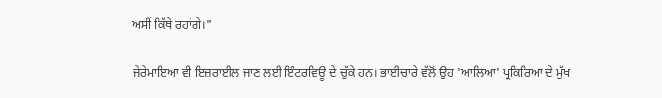ਅਸੀਂ ਕਿੱਥੇ ਰਹਾਂਗੇ।"

ਜੇਰੇਮਾਇਆ ਵੀ ਇਜ਼ਰਾਈਲ ਜਾਣ ਲਈ ਇੰਟਰਵਿਊ ਦੇ ਚੁੱਕੇ ਹਨ। ਭਾਈਚਾਰੇ ਵੱਲੋਂ ਉਹ 'ਆਲਿਆ' ਪ੍ਰਕਿਰਿਆ ਦੇ ਮੁੱਖ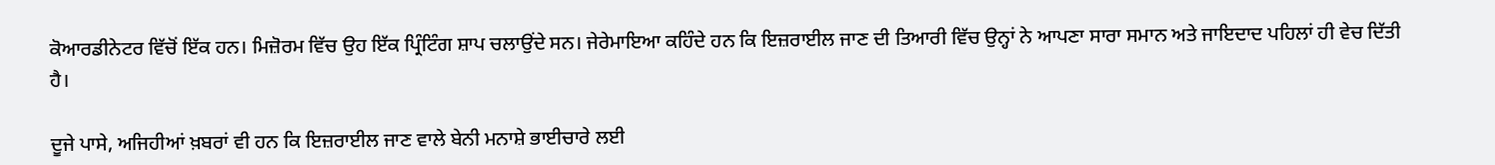ਕੋਆਰਡੀਨੇਟਰ ਵਿੱਚੋਂ ਇੱਕ ਹਨ। ਮਿਜ਼ੋਰਮ ਵਿੱਚ ਉਹ ਇੱਕ ਪ੍ਰਿੰਟਿੰਗ ਸ਼ਾਪ ਚਲਾਉਂਦੇ ਸਨ। ਜੇਰੇਮਾਇਆ ਕਹਿੰਦੇ ਹਨ ਕਿ ਇਜ਼ਰਾਈਲ ਜਾਣ ਦੀ ਤਿਆਰੀ ਵਿੱਚ ਉਨ੍ਹਾਂ ਨੇ ਆਪਣਾ ਸਾਰਾ ਸਮਾਨ ਅਤੇ ਜਾਇਦਾਦ ਪਹਿਲਾਂ ਹੀ ਵੇਚ ਦਿੱਤੀ ਹੈ।

ਦੂਜੇ ਪਾਸੇ, ਅਜਿਹੀਆਂ ਖ਼ਬਰਾਂ ਵੀ ਹਨ ਕਿ ਇਜ਼ਰਾਈਲ ਜਾਣ ਵਾਲੇ ਬੇਨੀ ਮਨਾਸ਼ੇ ਭਾਈਚਾਰੇ ਲਈ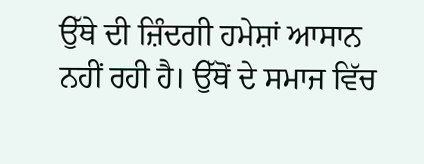ਉੱਥੇ ਦੀ ਜ਼ਿੰਦਗੀ ਹਮੇਸ਼ਾਂ ਆਸਾਨ ਨਹੀਂ ਰਹੀ ਹੈ। ਉੱਥੋਂ ਦੇ ਸਮਾਜ ਵਿੱਚ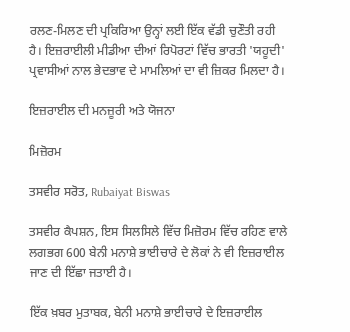ਰਲਣ-ਮਿਲਣ ਦੀ ਪ੍ਰਕਿਰਿਆ ਉਨ੍ਹਾਂ ਲਈ ਇੱਕ ਵੱਡੀ ਚੁਣੌਤੀ ਰਹੀ ਹੈ। ਇਜ਼ਰਾਈਲੀ ਮੀਡੀਆ ਦੀਆਂ ਰਿਪੋਰਟਾਂ ਵਿੱਚ ਭਾਰਤੀ 'ਯਹੂਦੀ' ਪ੍ਰਵਾਸੀਆਂ ਨਾਲ ਭੇਦਭਾਵ ਦੇ ਮਾਮਲਿਆਂ ਦਾ ਵੀ ਜ਼ਿਕਰ ਮਿਲਦਾ ਹੈ।

ਇਜ਼ਰਾਈਲ ਦੀ ਮਨਜ਼ੂਰੀ ਅਤੇ ਯੋਜਨਾ

ਮਿਜ਼ੋਰਮ

ਤਸਵੀਰ ਸਰੋਤ, Rubaiyat Biswas

ਤਸਵੀਰ ਕੈਪਸ਼ਨ, ਇਸ ਸਿਲਸਿਲੇ ਵਿੱਚ ਮਿਜ਼ੋਰਮ ਵਿੱਚ ਰਹਿਣ ਵਾਲੇ ਲਗਭਗ 600 ਬੇਨੀ ਮਨਾਸ਼ੇ ਭਾਈਚਾਰੇ ਦੇ ਲੋਕਾਂ ਨੇ ਵੀ ਇਜ਼ਰਾਈਲ ਜਾਣ ਦੀ ਇੱਛਾ ਜਤਾਈ ਹੈ।

ਇੱਕ ਖ਼ਬਰ ਮੁਤਾਬਕ, ਬੇਨੀ ਮਨਾਸ਼ੇ ਭਾਈਚਾਰੇ ਦੇ ਇਜ਼ਰਾਈਲ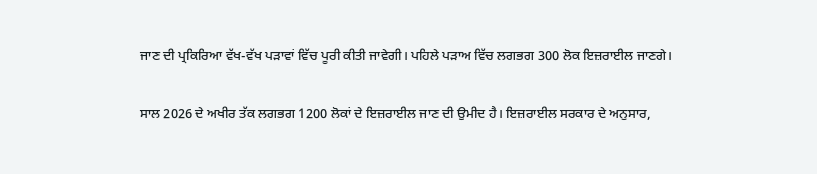ਜਾਣ ਦੀ ਪ੍ਰਕਿਰਿਆ ਵੱਖ-ਵੱਖ ਪੜਾਵਾਂ ਵਿੱਚ ਪੂਰੀ ਕੀਤੀ ਜਾਵੇਗੀ। ਪਹਿਲੇ ਪੜਾਅ ਵਿੱਚ ਲਗਭਗ 300 ਲੋਕ ਇਜ਼ਰਾਈਲ ਜਾਣਗੇ।

ਸਾਲ 2026 ਦੇ ਅਖੀਰ ਤੱਕ ਲਗਭਗ 1200 ਲੋਕਾਂ ਦੇ ਇਜ਼ਰਾਈਲ ਜਾਣ ਦੀ ਉਮੀਦ ਹੈ। ਇਜ਼ਰਾਈਲ ਸਰਕਾਰ ਦੇ ਅਨੁਸਾਰ,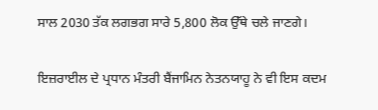ਸਾਲ 2030 ਤੱਕ ਲਗਭਗ ਸਾਰੇ 5,800 ਲੋਕ ਉੱਥੇ ਚਲੇ ਜਾਣਗੇ।

ਇਜ਼ਰਾਈਲ ਦੇ ਪ੍ਰਧਾਨ ਮੰਤਰੀ ਬੈਂਜਾਮਿਨ ਨੇਤਨਯਾਹੂ ਨੇ ਵੀ ਇਸ ਕਦਮ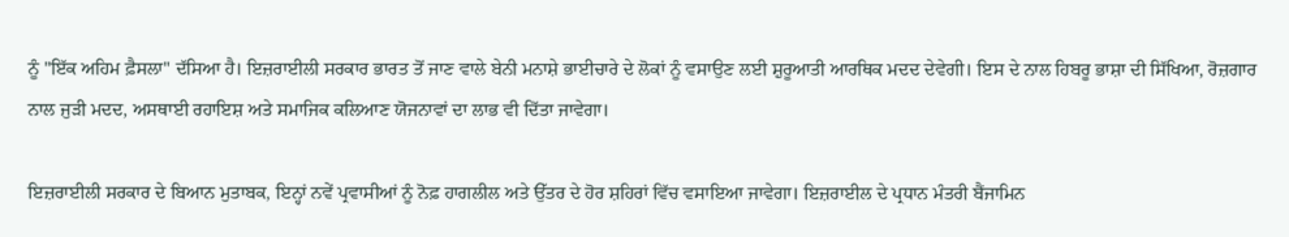ਨੂੰ "ਇੱਕ ਅਹਿਮ ਫ਼ੈਸਲਾ" ਦੱਸਿਆ ਹੈ। ਇਜ਼ਰਾਈਲੀ ਸਰਕਾਰ ਭਾਰਤ ਤੋਂ ਜਾਣ ਵਾਲੇ ਬੇਨੀ ਮਨਾਸ਼ੇ ਭਾਈਚਾਰੇ ਦੇ ਲੋਕਾਂ ਨੂੰ ਵਸਾਉਣ ਲਈ ਸ਼ੁਰੂਆਤੀ ਆਰਥਿਕ ਮਦਦ ਦੇਵੇਗੀ। ਇਸ ਦੇ ਨਾਲ ਹਿਬਰੂ ਭਾਸ਼ਾ ਦੀ ਸਿੱਖਿਆ, ਰੋਜ਼ਗਾਰ ਨਾਲ ਜੁੜੀ ਮਦਦ, ਅਸਥਾਈ ਰਹਾਇਸ਼ ਅਤੇ ਸਮਾਜਿਕ ਕਲਿਆਣ ਯੋਜਨਾਵਾਂ ਦਾ ਲਾਭ ਵੀ ਦਿੱਤਾ ਜਾਵੇਗਾ।

ਇਜ਼ਰਾਈਲੀ ਸਰਕਾਰ ਦੇ ਬਿਆਨ ਮੁਤਾਬਕ, ਇਨ੍ਹਾਂ ਨਵੇਂ ਪ੍ਰਵਾਸੀਆਂ ਨੂੰ ਨੋਫ਼ ਹਾਗਲੀਲ ਅਤੇ ਉੱਤਰ ਦੇ ਹੋਰ ਸ਼ਹਿਰਾਂ ਵਿੱਚ ਵਸਾਇਆ ਜਾਵੇਗਾ। ਇਜ਼ਰਾਈਲ ਦੇ ਪ੍ਰਧਾਨ ਮੰਤਰੀ ਬੈਂਜਾਮਿਨ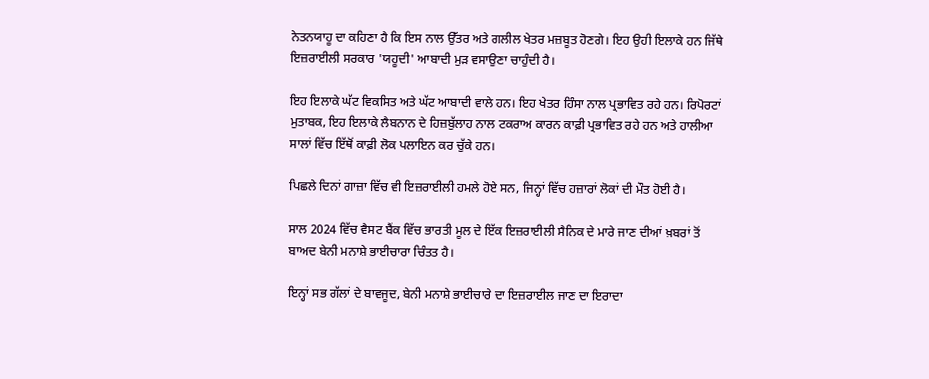ਨੇਤਨਯਾਹੂ ਦਾ ਕਹਿਣਾ ਹੈ ਕਿ ਇਸ ਨਾਲ ਉੱਤਰ ਅਤੇ ਗਲੀਲ ਖੇਤਰ ਮਜ਼ਬੂਤ ਹੋਣਗੇ। ਇਹ ਉਹੀ ਇਲਾਕੇ ਹਨ ਜਿੱਥੇ ਇਜ਼ਰਾਈਲੀ ਸਰਕਾਰ 'ਯਹੂਦੀ' ਆਬਾਦੀ ਮੁੜ ਵਸਾਉਣਾ ਚਾਹੁੰਦੀ ਹੈ।

ਇਹ ਇਲਾਕੇ ਘੱਟ ਵਿਕਸਿਤ ਅਤੇ ਘੱਟ ਆਬਾਦੀ ਵਾਲੇ ਹਨ। ਇਹ ਖੇਤਰ ਹਿੰਸਾ ਨਾਲ ਪ੍ਰਭਾਵਿਤ ਰਹੇ ਹਨ। ਰਿਪੋਰਟਾਂ ਮੁਤਾਬਕ, ਇਹ ਇਲਾਕੇ ਲੈਬਨਾਨ ਦੇ ਹਿਜ਼ਬੁੱਲਾਹ ਨਾਲ ਟਕਰਾਅ ਕਾਰਨ ਕਾਫ਼ੀ ਪ੍ਰਭਾਵਿਤ ਰਹੇ ਹਨ ਅਤੇ ਹਾਲੀਆ ਸਾਲਾਂ ਵਿੱਚ ਇੱਥੋਂ ਕਾਫ਼ੀ ਲੋਕ ਪਲਾਇਨ ਕਰ ਚੁੱਕੇ ਹਨ।

ਪਿਛਲੇ ਦਿਨਾਂ ਗਾਜ਼ਾ ਵਿੱਚ ਵੀ ਇਜ਼ਰਾਈਲੀ ਹਮਲੇ ਹੋਏ ਸਨ, ਜਿਨ੍ਹਾਂ ਵਿੱਚ ਹਜ਼ਾਰਾਂ ਲੋਕਾਂ ਦੀ ਮੌਤ ਹੋਈ ਹੈ।

ਸਾਲ 2024 ਵਿੱਚ ਵੈਸਟ ਬੈਂਕ ਵਿੱਚ ਭਾਰਤੀ ਮੂਲ ਦੇ ਇੱਕ ਇਜ਼ਰਾਈਲੀ ਸੈਨਿਕ ਦੇ ਮਾਰੇ ਜਾਣ ਦੀਆਂ ਖ਼ਬਰਾਂ ਤੋਂ ਬਾਅਦ ਬੇਨੀ ਮਨਾਸ਼ੇ ਭਾਈਚਾਰਾ ਚਿੰਤਤ ਹੈ।

ਇਨ੍ਹਾਂ ਸਭ ਗੱਲਾਂ ਦੇ ਬਾਵਜੂਦ, ਬੇਨੀ ਮਨਾਸ਼ੇ ਭਾਈਚਾਰੇ ਦਾ ਇਜ਼ਰਾਈਲ ਜਾਣ ਦਾ ਇਰਾਦਾ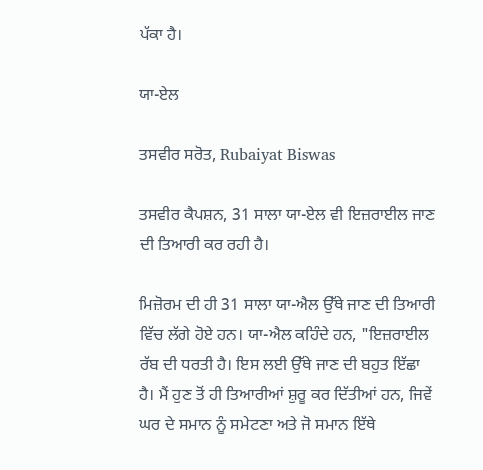ਪੱਕਾ ਹੈ।

ਯਾ-ਏਲ

ਤਸਵੀਰ ਸਰੋਤ, Rubaiyat Biswas

ਤਸਵੀਰ ਕੈਪਸ਼ਨ, 31 ਸਾਲਾ ਯਾ-ਏਲ ਵੀ ਇਜ਼ਰਾਈਲ ਜਾਣ ਦੀ ਤਿਆਰੀ ਕਰ ਰਹੀ ਹੈ।

ਮਿਜ਼ੋਰਮ ਦੀ ਹੀ 31 ਸਾਲਾ ਯਾ-ਐਲ ਉੱਥੇ ਜਾਣ ਦੀ ਤਿਆਰੀ ਵਿੱਚ ਲੱਗੇ ਹੋਏ ਹਨ। ਯਾ-ਐਲ ਕਹਿੰਦੇ ਹਨ, "ਇਜ਼ਰਾਈਲ ਰੱਬ ਦੀ ਧਰਤੀ ਹੈ। ਇਸ ਲਈ ਉੱਥੇ ਜਾਣ ਦੀ ਬਹੁਤ ਇੱਛਾ ਹੈ। ਮੈਂ ਹੁਣ ਤੋਂ ਹੀ ਤਿਆਰੀਆਂ ਸ਼ੁਰੂ ਕਰ ਦਿੱਤੀਆਂ ਹਨ, ਜਿਵੇਂ ਘਰ ਦੇ ਸਮਾਨ ਨੂੰ ਸਮੇਟਣਾ ਅਤੇ ਜੋ ਸਮਾਨ ਇੱਥੇ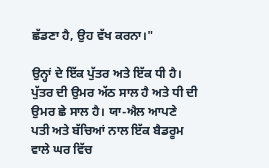ਛੱਡਣਾ ਹੈ, ਉਹ ਵੱਖ ਕਰਨਾ।"

ਉਨ੍ਹਾਂ ਦੇ ਇੱਕ ਪੁੱਤਰ ਅਤੇ ਇੱਕ ਧੀ ਹੈ। ਪੁੱਤਰ ਦੀ ਉਮਰ ਅੱਠ ਸਾਲ ਹੈ ਅਤੇ ਧੀ ਦੀ ਉਮਰ ਛੇ ਸਾਲ ਹੈ। ਯਾ-ਐਲ ਆਪਣੇ ਪਤੀ ਅਤੇ ਬੱਚਿਆਂ ਨਾਲ ਇੱਕ ਬੈਡਰੂਮ ਵਾਲੇ ਘਰ ਵਿੱਚ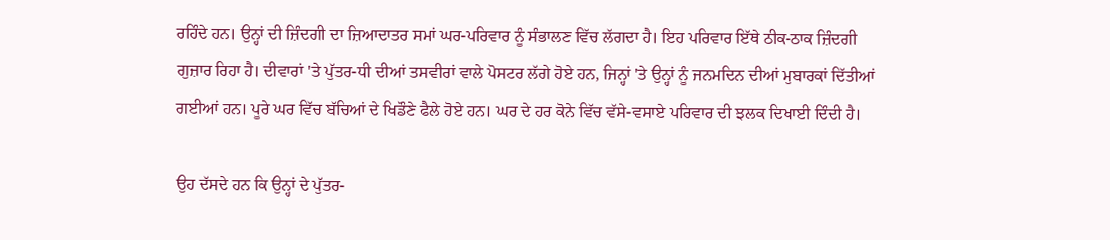ਰਹਿੰਦੇ ਹਨ। ਉਨ੍ਹਾਂ ਦੀ ਜ਼ਿੰਦਗੀ ਦਾ ਜ਼ਿਆਦਾਤਰ ਸਮਾਂ ਘਰ-ਪਰਿਵਾਰ ਨੂੰ ਸੰਭਾਲਣ ਵਿੱਚ ਲੱਗਦਾ ਹੈ। ਇਹ ਪਰਿਵਾਰ ਇੱਥੇ ਠੀਕ-ਠਾਕ ਜ਼ਿੰਦਗੀ ਗੁਜ਼ਾਰ ਰਿਹਾ ਹੈ। ਦੀਵਾਰਾਂ 'ਤੇ ਪੁੱਤਰ-ਧੀ ਦੀਆਂ ਤਸਵੀਰਾਂ ਵਾਲੇ ਪੋਸਟਰ ਲੱਗੇ ਹੋਏ ਹਨ, ਜਿਨ੍ਹਾਂ 'ਤੇ ਉਨ੍ਹਾਂ ਨੂੰ ਜਨਮਦਿਨ ਦੀਆਂ ਮੁਬਾਰਕਾਂ ਦਿੱਤੀਆਂ ਗਈਆਂ ਹਨ। ਪੂਰੇ ਘਰ ਵਿੱਚ ਬੱਚਿਆਂ ਦੇ ਖਿਡੌਣੇ ਫੈਲੇ ਹੋਏ ਹਨ। ਘਰ ਦੇ ਹਰ ਕੋਨੇ ਵਿੱਚ ਵੱਸੇ-ਵਸਾਏ ਪਰਿਵਾਰ ਦੀ ਝਲਕ ਦਿਖਾਈ ਦਿੰਦੀ ਹੈ।

ਉਹ ਦੱਸਦੇ ਹਨ ਕਿ ਉਨ੍ਹਾਂ ਦੇ ਪੁੱਤਰ-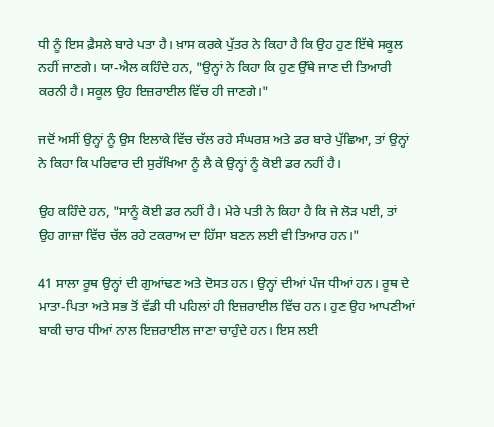ਧੀ ਨੂੰ ਇਸ ਫ਼ੈਸਲੇ ਬਾਰੇ ਪਤਾ ਹੈ। ਖ਼ਾਸ ਕਰਕੇ ਪੁੱਤਰ ਨੇ ਕਿਹਾ ਹੈ ਕਿ ਉਹ ਹੁਣ ਇੱਥੇ ਸਕੂਲ ਨਹੀਂ ਜਾਣਗੇ। ਯਾ-ਐਲ ਕਹਿੰਦੇ ਹਨ, "ਉਨ੍ਹਾਂ ਨੇ ਕਿਹਾ ਕਿ ਹੁਣ ਉੱਥੇ ਜਾਣ ਦੀ ਤਿਆਰੀ ਕਰਨੀ ਹੈ। ਸਕੂਲ ਉਹ ਇਜ਼ਰਾਈਲ ਵਿੱਚ ਹੀ ਜਾਣਗੇ।"

ਜਦੋਂ ਅਸੀਂ ਉਨ੍ਹਾਂ ਨੂੰ ਉਸ ਇਲਾਕੇ ਵਿੱਚ ਚੱਲ ਰਹੇ ਸੰਘਰਸ਼ ਅਤੇ ਡਰ ਬਾਰੇ ਪੁੱਛਿਆ, ਤਾਂ ਉਨ੍ਹਾਂ ਨੇ ਕਿਹਾ ਕਿ ਪਰਿਵਾਰ ਦੀ ਸੁਰੱਖਿਆ ਨੂੰ ਲੈ ਕੇ ਉਨ੍ਹਾਂ ਨੂੰ ਕੋਈ ਡਰ ਨਹੀਂ ਹੈ।

ਉਹ ਕਹਿੰਦੇ ਹਨ, "ਸਾਨੂੰ ਕੋਈ ਡਰ ਨਹੀਂ ਹੈ। ਮੇਰੇ ਪਤੀ ਨੇ ਕਿਹਾ ਹੈ ਕਿ ਜੇ ਲੋੜ ਪਈ, ਤਾਂ ਉਹ ਗਾਜ਼ਾ ਵਿੱਚ ਚੱਲ ਰਹੇ ਟਕਰਾਅ ਦਾ ਹਿੱਸਾ ਬਣਨ ਲਈ ਵੀ ਤਿਆਰ ਹਨ।"

41 ਸਾਲਾ ਰੂਥ ਉਨ੍ਹਾਂ ਦੀ ਗੁਆਂਢਣ ਅਤੇ ਦੋਸਤ ਹਨ। ਉਨ੍ਹਾਂ ਦੀਆਂ ਪੰਜ ਧੀਆਂ ਹਨ। ਰੂਥ ਦੇ ਮਾਤਾ-ਪਿਤਾ ਅਤੇ ਸਭ ਤੋਂ ਵੱਡੀ ਧੀ ਪਹਿਲਾਂ ਹੀ ਇਜ਼ਰਾਈਲ ਵਿੱਚ ਹਨ। ਹੁਣ ਉਹ ਆਪਣੀਆਂ ਬਾਕੀ ਚਾਰ ਧੀਆਂ ਨਾਲ ਇਜ਼ਰਾਈਲ ਜਾਣਾ ਚਾਹੁੰਦੇ ਹਨ। ਇਸ ਲਈ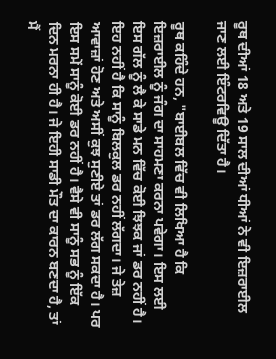ਰੂਥ ਦੀਆਂ 18 ਅਤੇ 19 ਸਾਲ ਦੀਆਂ ਧੀਆਂ ਨੇ ਵੀ ਇਜ਼ਰਾਈਲ ਜਾਣ ਲਈ ਇੰਟਰਵਿਊ ਦਿੱਤਾ ਹੈ।

ਰੂਥ ਕਹਿੰਦੇ ਹਨ, "ਬਾਈਬਲ ਵਿੱਚ ਵੀ ਲਿਖਿਆ ਹੈ ਕਿ ਇਜ਼ਰਾਈਲ ਨੂੰ ਜੰਗ ਦਾ ਸਾਹਮਣਾ ਕਰਨਾ ਪਵੇਗਾ। ਇਸ ਲਈ ਇਸ ਗੱਲ ਨੂੰ ਲੈ ਕੇ ਸਾਡੇ ਮਨ ਵਿੱਚ ਕੋਈ ਝਿਝਕ ਜਾਂ ਡਰ ਨਹੀਂ ਹੈ। ਇਹ ਨਹੀਂ ਹੈ ਕਿ ਸਾਨੂੰ ਬਿਲਕੁਲ ਡਰ ਨਹੀਂ ਲੱਗਦਾ। ਜੇ ਤੇਜ਼ ਆਵਾਜ਼ਾਂ ਹੋਣ ਅਤੇ ਅਸੀਂ ਕੁਝ ਸੁਣੀਏ ਤਾਂ ਡਰ ਲੱਗ ਸਕਦਾ ਹੈ। ਪਰ ਇਸ ਸਮੇਂ ਸਾਨੂੰ ਕੋਈ ਡਰ ਨਹੀਂ ਹੈ। ਵੈਸੇ ਵੀ ਸਾਨੂੰ ਸਭ ਨੂੰ ਇੱਕ ਦਿਨ ਮਰਨਾ ਹੀ ਹੈ। ਜੇ ਇਹੀ ਸਾਡੀ ਮੌਤ ਦਾ ਕਾਰਨ ਬਣਦਾ ਹੈ, ਤਾਂ ਮੈਂ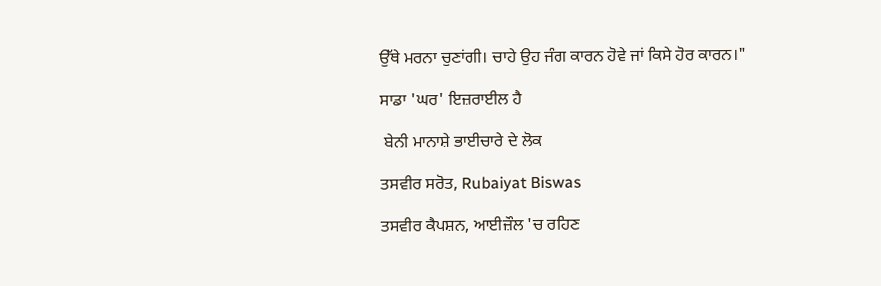ਉੱਥੇ ਮਰਨਾ ਚੁਣਾਂਗੀ। ਚਾਹੇ ਉਹ ਜੰਗ ਕਾਰਨ ਹੋਵੇ ਜਾਂ ਕਿਸੇ ਹੋਰ ਕਾਰਨ।"

ਸਾਡਾ 'ਘਰ' ਇਜ਼ਰਾਈਲ ਹੈ

 ਬੇਨੀ ਮਾਨਾਸ਼ੇ ਭਾਈਚਾਰੇ ਦੇ ਲੋਕ

ਤਸਵੀਰ ਸਰੋਤ, Rubaiyat Biswas

ਤਸਵੀਰ ਕੈਪਸ਼ਨ, ਆਈਜ਼ੌਲ 'ਚ ਰਹਿਣ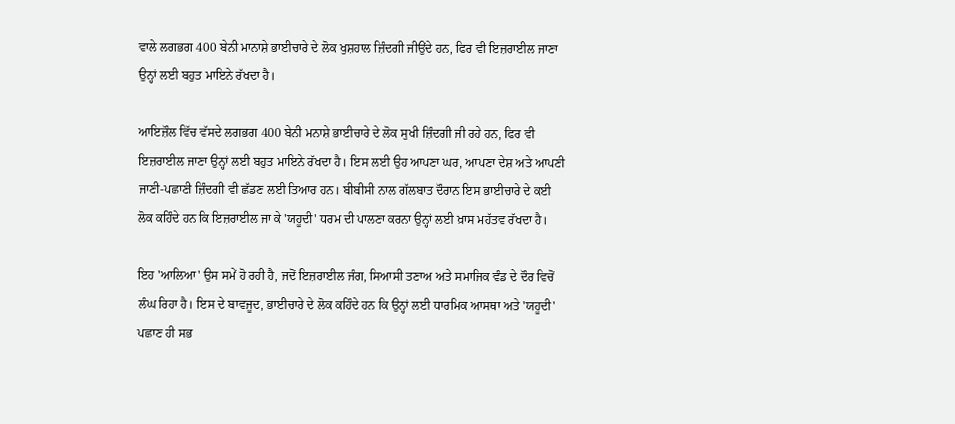ਵਾਲੇ ਲਗਭਗ 400 ਬੇਨੀ ਮਾਨਾਸ਼ੇ ਭਾਈਚਾਰੇ ਦੇ ਲੋਕ ਖੁਸ਼ਹਾਲ ਜ਼ਿੰਦਗੀ ਜੀਉਂਦੇ ਹਨ, ਫਿਰ ਵੀ ਇਜ਼ਰਾਈਲ ਜਾਣਾ ਉਨ੍ਹਾਂ ਲਈ ਬਹੁਤ ਮਾਇਨੇ ਰੱਖਦਾ ਹੈ।

ਆਇਜ਼ੌਲ ਵਿੱਚ ਵੱਸਦੇ ਲਗਭਗ 400 ਬੇਨੀ ਮਨਾਸ਼ੇ ਭਾਈਚਾਰੇ ਦੇ ਲੋਕ ਸੁਖੀ ਜ਼ਿੰਦਗੀ ਜੀ ਰਹੇ ਹਨ, ਫਿਰ ਵੀ ਇਜ਼ਰਾਈਲ ਜਾਣਾ ਉਨ੍ਹਾਂ ਲਈ ਬਹੁਤ ਮਾਇਨੇ ਰੱਖਦਾ ਹੈ। ਇਸ ਲਈ ਉਹ ਆਪਣਾ ਘਰ, ਆਪਣਾ ਦੇਸ਼ ਅਤੇ ਆਪਣੀ ਜਾਣੀ-ਪਛਾਣੀ ਜ਼ਿੰਦਗੀ ਵੀ ਛੱਡਣ ਲਈ ਤਿਆਰ ਹਨ। ਬੀਬੀਸੀ ਨਾਲ ਗੱਲਬਾਤ ਦੌਰਾਨ ਇਸ ਭਾਈਚਾਰੇ ਦੇ ਕਈ ਲੋਕ ਕਹਿੰਦੇ ਹਨ ਕਿ ਇਜ਼ਰਾਈਲ ਜਾ ਕੇ 'ਯਹੂਦੀ' ਧਰਮ ਦੀ ਪਾਲਣਾ ਕਰਨਾ ਉਨ੍ਹਾਂ ਲਈ ਖ਼ਾਸ ਮਹੱਤਵ ਰੱਖਦਾ ਹੈ।

ਇਹ 'ਆਲਿਆ' ਉਸ ਸਮੇਂ ਹੋ ਰਹੀ ਹੈ, ਜਦੋਂ ਇਜ਼ਰਾਈਲ ਜੰਗ, ਸਿਆਸੀ ਤਣਾਅ ਅਤੇ ਸਮਾਜਿਕ ਵੰਡ ਦੇ ਦੌਰ ਵਿਚੋਂ ਲੰਘ ਰਿਹਾ ਹੈ। ਇਸ ਦੇ ਬਾਵਜੂਦ, ਭਾਈਚਾਰੇ ਦੇ ਲੋਕ ਕਹਿੰਦੇ ਹਨ ਕਿ ਉਨ੍ਹਾਂ ਲਈ ਧਾਰਮਿਕ ਆਸਥਾ ਅਤੇ 'ਯਹੂਦੀ' ਪਛਾਣ ਹੀ ਸਭ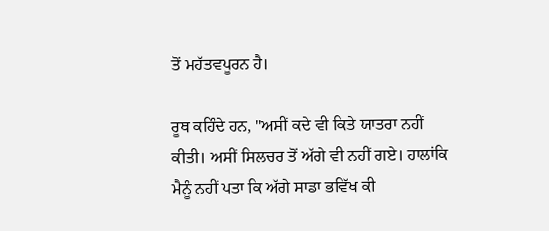ਤੋਂ ਮਹੱਤਵਪੂਰਨ ਹੈ।

ਰੂਥ ਕਹਿੰਦੇ ਹਨ, "ਅਸੀਂ ਕਦੇ ਵੀ ਕਿਤੇ ਯਾਤਰਾ ਨਹੀਂ ਕੀਤੀ। ਅਸੀਂ ਸਿਲਚਰ ਤੋਂ ਅੱਗੇ ਵੀ ਨਹੀਂ ਗਏ। ਹਾਲਾਂਕਿ ਮੈਨੂੰ ਨਹੀਂ ਪਤਾ ਕਿ ਅੱਗੇ ਸਾਡਾ ਭਵਿੱਖ ਕੀ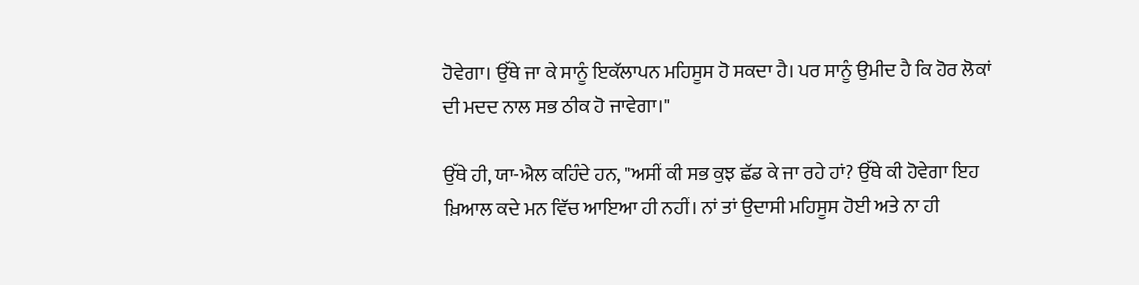ਹੋਵੇਗਾ। ਉੱਥੇ ਜਾ ਕੇ ਸਾਨੂੰ ਇਕੱਲਾਪਨ ਮਹਿਸੂਸ ਹੋ ਸਕਦਾ ਹੈ। ਪਰ ਸਾਨੂੰ ਉਮੀਦ ਹੈ ਕਿ ਹੋਰ ਲੋਕਾਂ ਦੀ ਮਦਦ ਨਾਲ ਸਭ ਠੀਕ ਹੋ ਜਾਵੇਗਾ।"

ਉੱਥੇ ਹੀ, ਯਾ-ਐਲ ਕਹਿੰਦੇ ਹਨ, "ਅਸੀਂ ਕੀ ਸਭ ਕੁਝ ਛੱਡ ਕੇ ਜਾ ਰਹੇ ਹਾਂ? ਉੱਥੇ ਕੀ ਹੋਵੇਗਾ ਇਹ ਖ਼ਿਆਲ ਕਦੇ ਮਨ ਵਿੱਚ ਆਇਆ ਹੀ ਨਹੀਂ। ਨਾਂ ਤਾਂ ਉਦਾਸੀ ਮਹਿਸੂਸ ਹੋਈ ਅਤੇ ਨਾ ਹੀ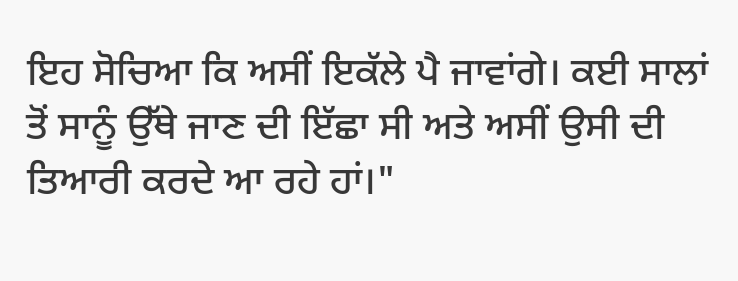ਇਹ ਸੋਚਿਆ ਕਿ ਅਸੀਂ ਇਕੱਲੇ ਪੈ ਜਾਵਾਂਗੇ। ਕਈ ਸਾਲਾਂ ਤੋਂ ਸਾਨੂੰ ਉੱਥੇ ਜਾਣ ਦੀ ਇੱਛਾ ਸੀ ਅਤੇ ਅਸੀਂ ਉਸੀ ਦੀ ਤਿਆਰੀ ਕਰਦੇ ਆ ਰਹੇ ਹਾਂ।"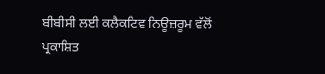ਬੀਬੀਸੀ ਲਈ ਕਲੈਕਟਿਵ ਨਿਊਜ਼ਰੂਮ ਵੱਲੋਂ ਪ੍ਰਕਾਸ਼ਿਤ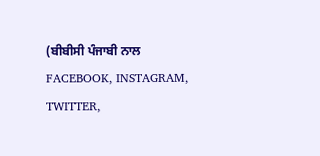(ਬੀਬੀਸੀ ਪੰਜਾਬੀ ਨਾਲ FACEBOOK, INSTAGRAM, TWITTER,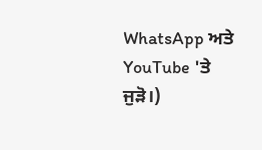WhatsApp ਅਤੇ YouTube 'ਤੇ ਜੁੜੋ।)